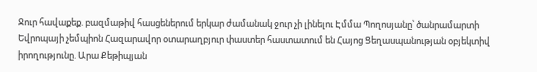Ջուր հավաքեք. բազմաթիվ հասցեներում երկար ժամանակ ջուր չի լինելու Էմմա Պողոսյանը՝ ծանրամարտի Եվրոպայի չեմպիոն Հազարավոր օտարաղբյուր փաստեր հաստատում են Հայոց Ցեղասպանության օբյեկտիվ իրողությունը. Արա Քեթիպյան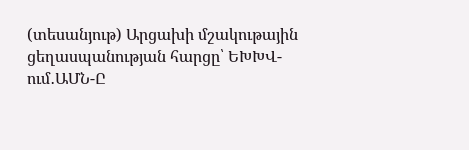(տեսանյութ) Արցախի մշակութային ցեղասպանության հարցը՝ ԵԽԽՎ-ում․ԱՄՆ-Ը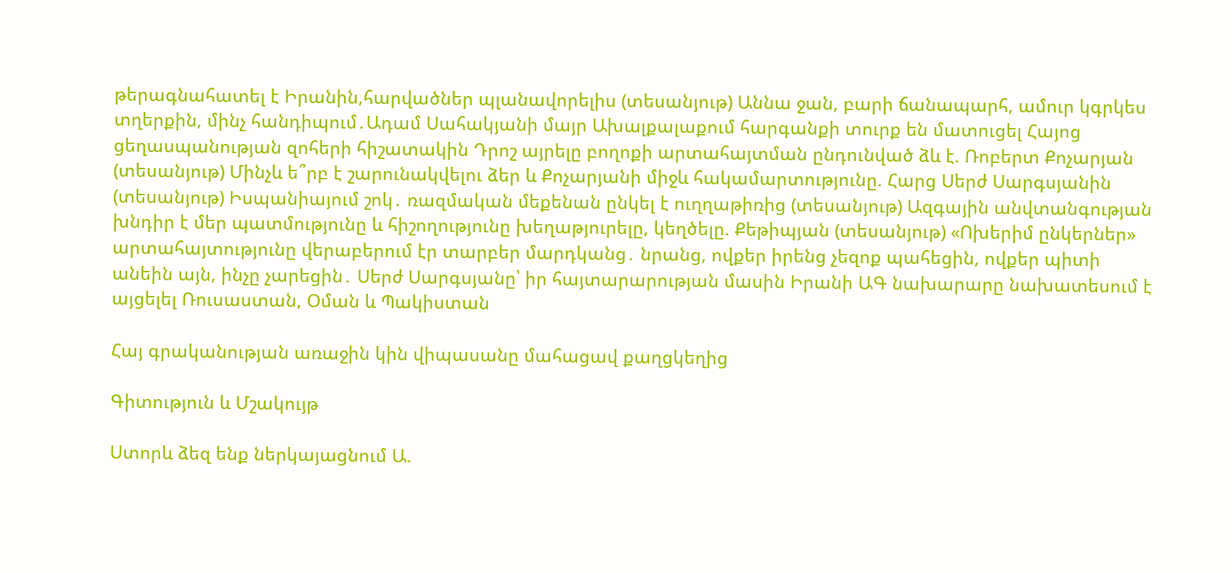թերագնահատել է Իրանին,հարվածներ պլանավորելիս (տեսանյութ) Աննա ջան, բարի ճանապարհ, ամուր կգրկես տղերքին, մինչ հանդիպում․Ադամ Սահակյանի մայր Ախալքալաքում հարգանքի տուրք են մատուցել Հայոց ցեղասպանության զոհերի հիշատակին Դրոշ այրելը բողոքի արտահայտման ընդունված ձև է. Ռոբերտ Քոչարյան (տեսանյութ) Մինչև ե՞րբ է շարունակվելու ձեր և Քոչարյանի միջև հակամարտությունը. Հարց Սերժ Սարգսյանին (տեսանյութ) Իսպանիայում շոկ․ ռազմական մեքենան ընկել է ուղղաթիռից (տեսանյութ) Ազգային անվտանգության խնդիր է մեր պատմությունը և հիշողությունը խեղաթյուրելը, կեղծելը. Քեթիպյան (տեսանյութ) «Ոխերիմ ընկերներ» արտահայտությունը վերաբերում էր տարբեր մարդկանց․ նրանց, ովքեր իրենց չեզոք պահեցին, ովքեր պիտի անեին այն, ինչը չարեցին․ Սերժ Սարգսյանը՝ իր հայտարարության մասին Իրանի ԱԳ նախարարը նախատեսում է այցելել Ռուսաստան, Օման և Պակիստան

Հայ գրականության առաջին կին վիպասանը մահացավ քաղցկեղից

Գիտություն և Մշակույթ

Ստորև ձեզ ենք ներկայացնում Ա.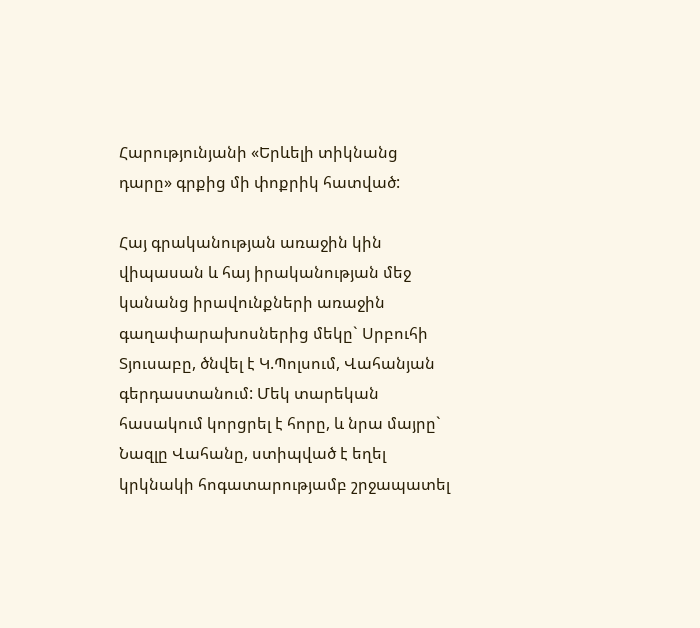Հարությունյանի «Երևելի տիկնանց դարը» գրքից մի փոքրիկ հատված:

Հայ գրականության առաջին կին վիպասան և հայ իրականության մեջ կանանց իրավունքների առաջին գաղափարախոսներից մեկը` Սրբուհի Տյուսաբը, ծնվել է Կ.Պոլսում, Վահանյան գերդաստանում: Մեկ տարեկան հասակում կորցրել է հորը, և նրա մայրը` Նազլը Վահանը, ստիպված է եղել կրկնակի հոգատարությամբ շրջապատել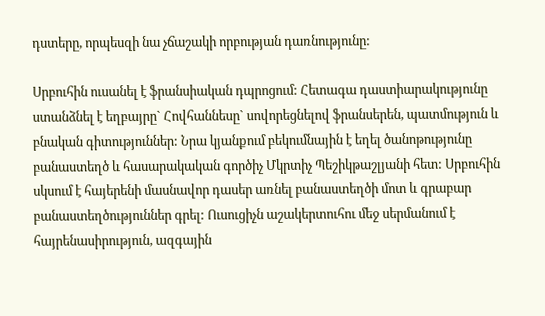դստերը, որպեսզի նա չճաշակի որբության դառնությունը:

Սրբուհին ուսանել է ֆրանսիական դպրոցում: Հետագա դաստիարակությունը ստանձնել է եղբայրը` Հովհաննեսը` սովորեցնելով ֆրանսերեն, պատմություն և բնական գիտություններ: Նրա կյանքում բեկումնային է եղել ծանոթությունը բանաստեղծ և հասարակական գործիչ Մկրտիչ Պեշիկթաշլյանի հետ: Սրբուհին սկսում է հայերենի մասնավոր դասեր առնել բանաստեղծի մոտ և գրաբար բանաստեղծություններ գրել: Ուսուցիչն աշակերտուհու մեջ սերմանում է հայրենասիրություն, ազգային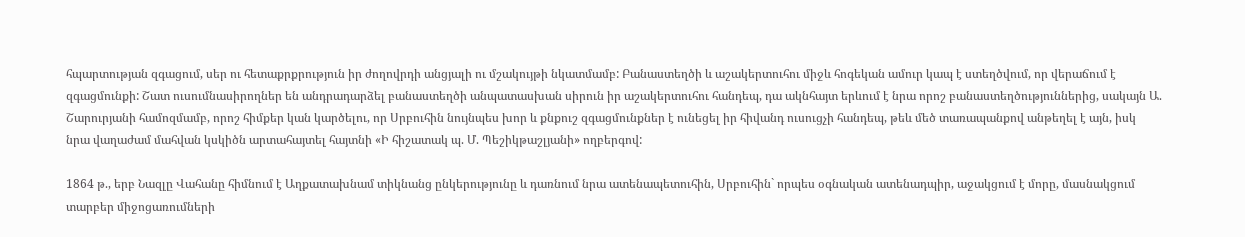հպարտության զգացում, սեր ու հետաքրքրություն իր ժողովրդի անցյալի ու մշակույթի նկատմամբ: Բանաստեղծի և աշակերտուհու միջև հոգեկան ամուր կապ է ստեղծվում, որ վերաճում է զգացմունքի: Շատ ուսումնասիրողներ են անդրադարձել բանաստեղծի անպատասխան սիրուն իր աշակերտուհու հանդեպ, դա ակնհայտ երևում է նրա որոշ բանաստեղծություններից, սակայն Ա. Շարուրյանի համոզմամբ, որոշ հիմքեր կան կարծելու, որ Սրբուհին նույնպես խոր և քնքուշ զգացմունքներ է ունեցել իր հիվանդ ուսուցչի հանդեպ, թեև մեծ տառապանքով անթեղել է այն, իսկ նրա վաղաժամ մահվան կսկիծն արտահայտել հայտնի «Ի հիշատակ պ. Մ. Պեշիկթաշլյանի» ողբերգով:

1864 թ., երբ Նազլը Վահանը հիմնում է Աղքատախնամ տիկնանց ընկերությունը և դառնում նրա ատենապետուհին, Սրբուհին` որպես օգնական ատենադպիր, աջակցում է մորը, մասնակցում տարբեր միջոցառումների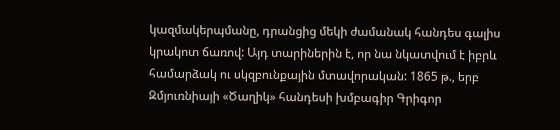կազմակերպմանը, դրանցից մեկի ժամանակ հանդես գալիս կրակոտ ճառով: Այդ տարիներին է, որ նա նկատվում է իբրև համարձակ ու սկզբունքային մտավորական: 1865 թ., երբ Զմյուռնիայի «Ծաղիկ» հանդեսի խմբագիր Գրիգոր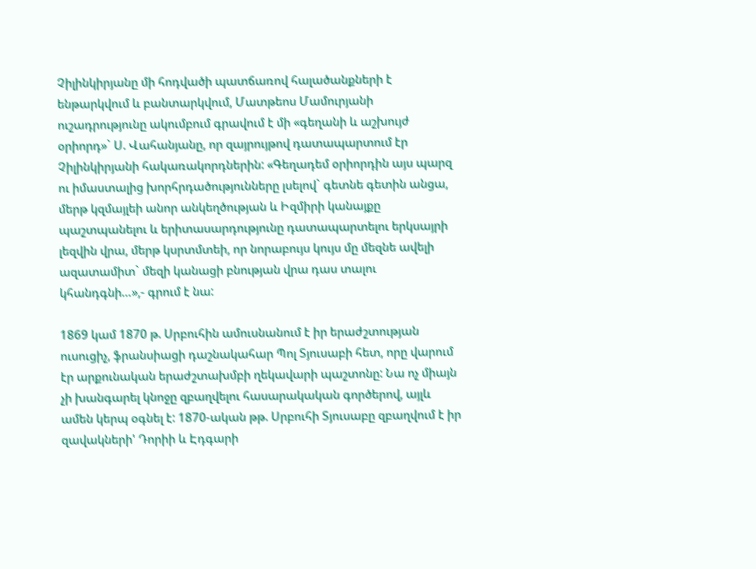Չիլինկիրյանը մի հոդվածի պատճառով հալածանքների է ենթարկվում և բանտարկվում, Մատթեոս Մամուրյանի ուշադրությունը ակումբում գրավում է մի «գեղանի և աշխույժ օրիորդ»` Ս. Վահանյանը, որ զայրույթով դատապարտում էր Չիլինկիրյանի հակառակորդներին: «Գեղադեմ օրիորդին այս պարզ ու իմաստալից խորհրդածությունները լսելով` գետնե գետին անցա, մերթ կզմայլեի անոր անկեղծության և Իզմիրի կանայքը պաշտպանելու և երիտասարդությունը դատապարտելու երկսայրի լեզվին վրա, մերթ կսրտմտեի, որ նորաբույս կույս մը մեզնե ավելի ազատամիտ` մեզի կանացի բնության վրա դաս տալու կհանդգնի…»,- գրում է նա:

1869 կամ 1870 թ. Սրբուհին ամուսնանում է իր երաժշտության ուսուցիչ, ֆրանսիացի դաշնակահար Պոլ Տյուսաբի հետ, որը վարում էր արքունական երաժշտախմբի ղեկավարի պաշտոնը: Նա ոչ միայն չի խանգարել կնոջը զբաղվելու հասարակական գործերով, այլև ամեն կերպ օգնել է: 1870-ական թթ. Սրբուհի Տյուսաբը զբաղվում է իր զավակների' Դորիի և Էդգարի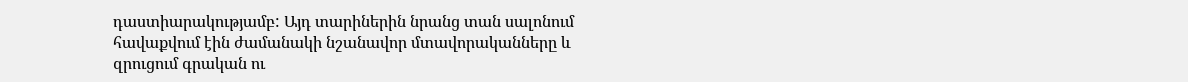դաստիարակությամբ: Այդ տարիներին նրանց տան սալոնում հավաքվում էին ժամանակի նշանավոր մտավորականները և զրուցում գրական ու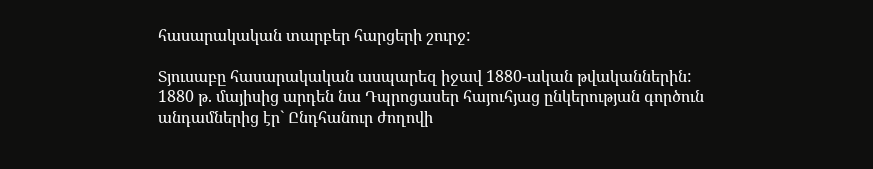հասարակական տարբեր հարցերի շուրջ:

Տյուսաբը հասարակական ասպարեզ իջավ 1880-ական թվականներին: 1880 թ. մայիսից արդեն նա Դպրոցասեր հայուհյաց ընկերության գործուն անդամներից էր` Ընդհանուր ժողովի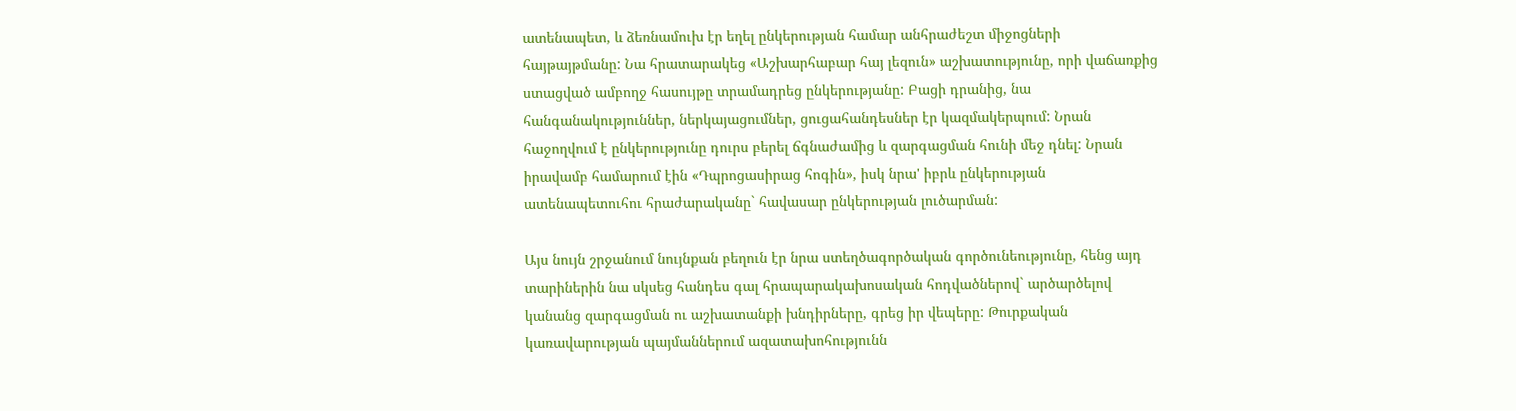ատենապետ, և ձեռնամուխ էր եղել ընկերության համար անհրաժեշտ միջոցների հայթայթմանը: Նա հրատարակեց «Աշխարհաբար հայ լեզուն» աշխատությունը, որի վաճառքից ստացված ամբողջ հասույթը տրամադրեց ընկերությանը: Բացի դրանից, նա հանգանակություններ, ներկայացումներ, ցուցահանդեսներ էր կազմակերպում: Նրան հաջողվում է ընկերությունը դուրս բերել ճգնաժամից և զարգացման հունի մեջ դնել: Նրան իրավամբ համարում էին «Դպրոցասիրաց հոգին», իսկ նրա' իբրև ընկերության ատենապետուհու հրաժարականը` հավասար ընկերության լուծարման:

Այս նույն շրջանում նույնքան բեղուն էր նրա ստեղծագործական գործունեությունը, հենց այդ տարիներին նա սկսեց հանդես գալ հրապարակախոսական հոդվածներով` արծարծելով կանանց զարգացման ու աշխատանքի խնդիրները, գրեց իր վեպերը: Թուրքական կառավարության պայմաններում ազատախոհությունն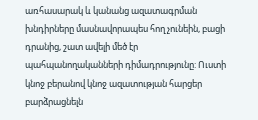առհասարակ և կանանց ազատագրման խնդիրները մասնավորապես հող չունեին, բացի դրանից, շատ ավելի մեծ էր պահպանողականների դիմադրությունը: Ուստի կնոջ բերանով կնոջ ազատության հարցեր բարձրացնելն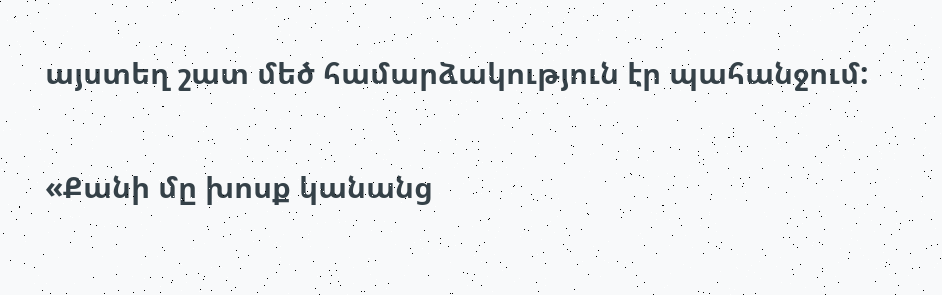այստեղ շատ մեծ համարձակություն էր պահանջում:

«Քանի մը խոսք կանանց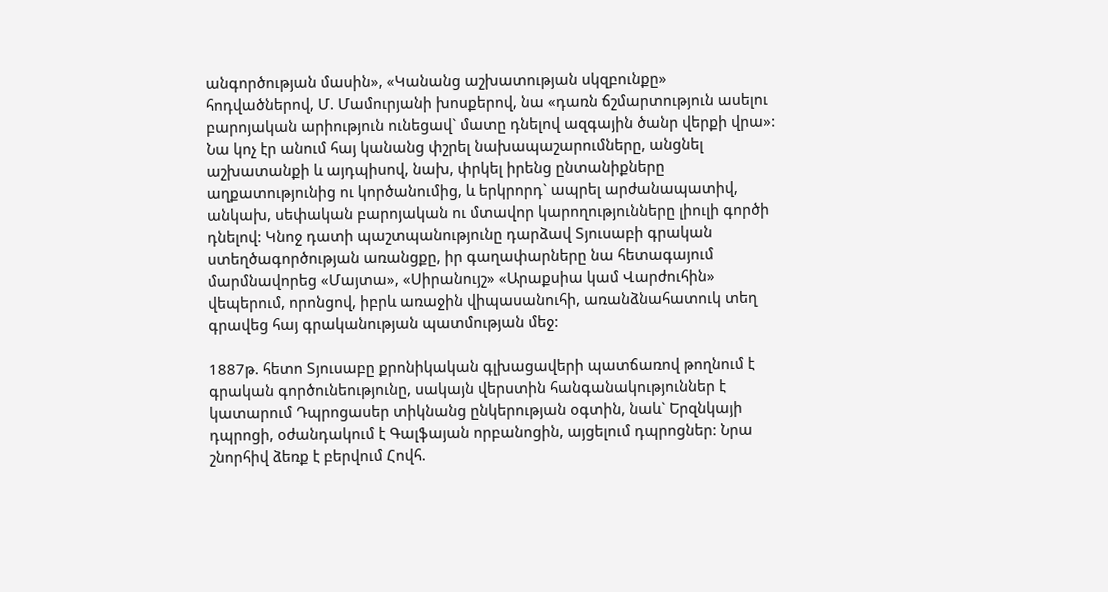անգործության մասին», «Կանանց աշխատության սկզբունքը» հոդվածներով, Մ. Մամուրյանի խոսքերով, նա «դառն ճշմարտություն ասելու բարոյական արիություն ունեցավ` մատը դնելով ազգային ծանր վերքի վրա»: Նա կոչ էր անում հայ կանանց փշրել նախապաշարումները, անցնել աշխատանքի և այդպիսով, նախ, փրկել իրենց ընտանիքները աղքատությունից ու կործանումից, և երկրորդ` ապրել արժանապատիվ, անկախ, սեփական բարոյական ու մտավոր կարողությունները լիուլի գործի դնելով: Կնոջ դատի պաշտպանությունը դարձավ Տյուսաբի գրական ստեղծագործության առանցքը, իր գաղափարները նա հետագայում մարմնավորեց «Մայտա», «Սիրանույշ» «Արաքսիա կամ Վարժուհին» վեպերում, որոնցով, իբրև առաջին վիպասանուհի, առանձնահատուկ տեղ գրավեց հայ գրականության պատմության մեջ:

1887թ. հետո Տյուսաբը քրոնիկական գլխացավերի պատճառով թողնում է գրական գործունեությունը, սակայն վերստին հանգանակություններ է կատարում Դպրոցասեր տիկնանց ընկերության օգտին, նաև` Երզնկայի դպրոցի, օժանդակում է Գալֆայան որբանոցին, այցելում դպրոցներ: Նրա շնորհիվ ձեռք է բերվում Հովհ.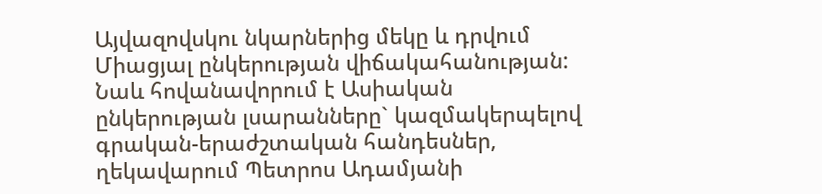Այվազովսկու նկարներից մեկը և դրվում Միացյալ ընկերության վիճակահանության: Նաև հովանավորում է Ասիական ընկերության լսարանները` կազմակերպելով գրական-երաժշտական հանդեսներ, ղեկավարում Պետրոս Ադամյանի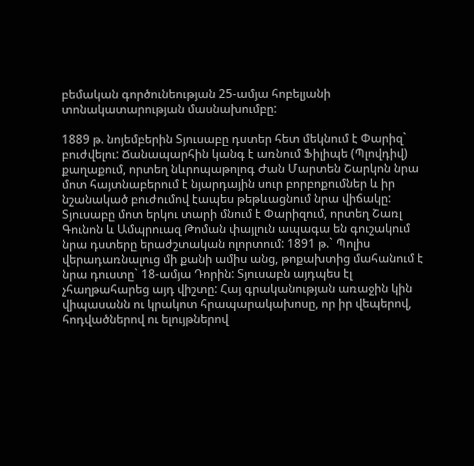բեմական գործունեության 25-ամյա հոբելյանի տոնակատարության մասնախումբը:

1889 թ. նոյեմբերին Տյուսաբը դստեր հետ մեկնում է Փարիզ` բուժվելու: Ճանապարհին կանգ է առնում Ֆիլիպե (Պլովդիվ) քաղաքում, որտեղ նևրոպաթոլոգ Ժան Մարտեն Շարկոն նրա մոտ հայտնաբերում է նյարդային սուր բորբոքումներ և իր նշանակած բուժումով էապես թեթևացնում նրա վիճակը: Տյուսաբը մոտ երկու տարի մնում է Փարիզում, որտեղ Շառլ Գունոն և Ամպրուազ Թոման փայլուն ապագա են գուշակում նրա դստերը երաժշտական ոլորտում: 1891 թ.` Պոլիս վերադառնալուց մի քանի ամիս անց, թոքախտից մահանում է նրա դուստը` 18-ամյա Դորին: Տյուսաբն այդպես էլ չհաղթահարեց այդ վիշտը: Հայ գրականության առաջին կին վիպասանն ու կրակոտ հրապարակախոսը, որ իր վեպերով, հոդվածներով ու ելույթներով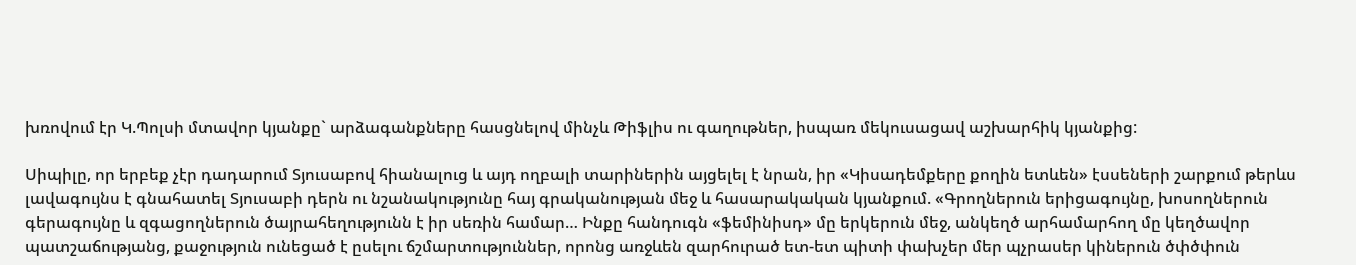խռովում էր Կ.Պոլսի մտավոր կյանքը` արձագանքները հասցնելով մինչև Թիֆլիս ու գաղութներ, իսպառ մեկուսացավ աշխարհիկ կյանքից:

Սիպիլը, որ երբեք չէր դադարում Տյուսաբով հիանալուց և այդ ողբալի տարիներին այցելել է նրան, իր «Կիսադեմքերը քողին ետևեն» էսսեների շարքում թերևս լավագույնս է գնահատել Տյուսաբի դերն ու նշանակությունը հայ գրականության մեջ և հասարակական կյանքում. «Գրողներուն երիցագույնը, խոսողներուն գերագույնը և զգացողներուն ծայրահեղությունն է իր սեռին համար… Ինքը հանդուգն «ֆեմինիսդ» մը երկերուն մեջ, անկեղծ արհամարհող մը կեղծավոր պատշաճությանց, քաջություն ունեցած է ըսելու ճշմարտություններ, որոնց առջևեն զարհուրած ետ-ետ պիտի փախչեր մեր պչրասեր կիներուն ծփծփուն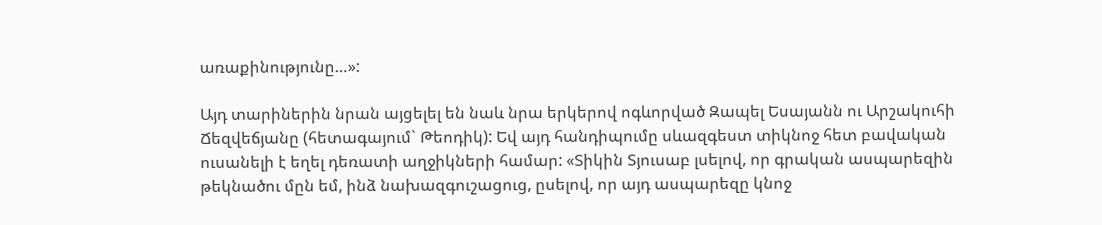առաքինությունը…»:

Այդ տարիներին նրան այցելել են նաև նրա երկերով ոգևորված Զապել Եսայանն ու Արշակուհի Ճեզվեճյանը (հետագայում` Թեոդիկ): Եվ այդ հանդիպումը սևազգեստ տիկնոջ հետ բավական ուսանելի է եղել դեռատի աղջիկների համար: «Տիկին Տյուսաբ լսելով, որ գրական ասպարեզին թեկնածու մըն եմ, ինձ նախազգուշացուց, ըսելով, որ այդ ասպարեզը կնոջ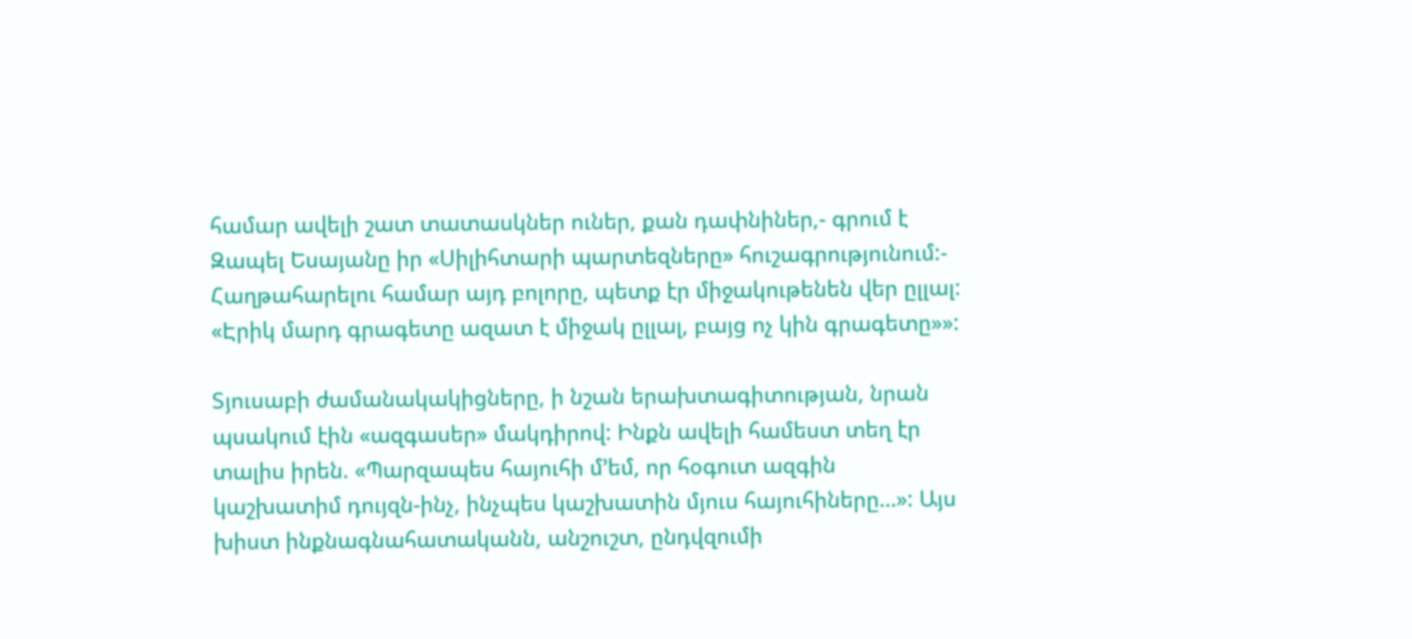համար ավելի շատ տատասկներ ուներ, քան դափնիներ,- գրում է Զապել Եսայանը իր «Սիլիհտարի պարտեզները» հուշագրությունում:- Հաղթահարելու համար այդ բոլորը, պետք էր միջակութենեն վեր ըլլալ: «Էրիկ մարդ գրագետը ազատ է միջակ ըլլալ, բայց ոչ կին գրագետը»»:

Տյուսաբի ժամանակակիցները, ի նշան երախտագիտության, նրան պսակում էին «ազգասեր» մակդիրով: Ինքն ավելի համեստ տեղ էր տալիս իրեն. «Պարզապես հայուհի մ’եմ, որ հօգուտ ազգին կաշխատիմ դույզն-ինչ, ինչպես կաշխատին մյուս հայուհիները…»: Այս խիստ ինքնագնահատականն, անշուշտ, ընդվզումի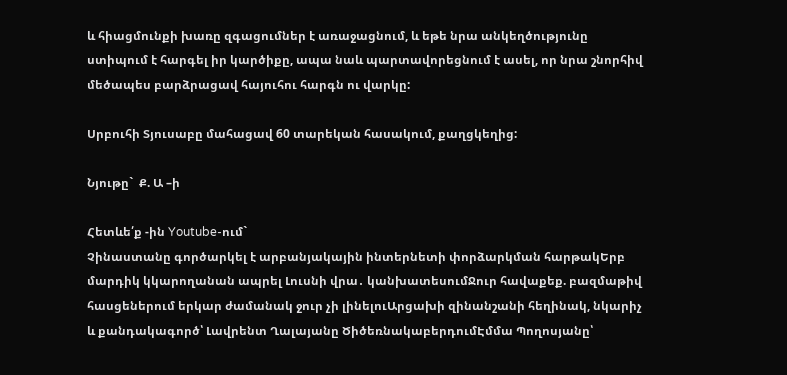և հիացմունքի խառը զգացումներ է առաջացնում, և եթե նրա անկեղծությունը ստիպում է հարգել իր կարծիքը, ապա նաև պարտավորեցնում է ասել, որ նրա շնորհիվ մեծապես բարձրացավ հայուհու հարգն ու վարկը:

Սրբուհի Տյուսաբը մահացավ 60 տարեկան հասակում, քաղցկեղից:

Նյութը`  Ք. Ա –ի

Հետևե՛ք -ին Youtube-ում`
Չինաստանը գործարկել է արբանյակային ինտերնետի փորձարկման հարթակԵրբ մարդիկ կկարողանան ապրել Լուսնի վրա․ կանխատեսումՋուր հավաքեք. բազմաթիվ հասցեներում երկար ժամանակ ջուր չի լինելուԱրցախի զինանշանի հեղինակ, նկարիչ և քանդակագործ՝ Լավրենտ Ղալայանը ԾիծեռնակաբերդումԷմմա Պողոսյանը՝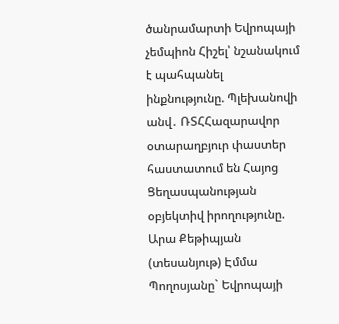ծանրամարտի Եվրոպայի չեմպիոն Հիշել՝ նշանակում է պահպանել ինքնությունը. Պլեխանովի անվ․ ՌՏՀՀազարավոր օտարաղբյուր փաստեր հաստատում են Հայոց Ցեղասպանության օբյեկտիվ իրողությունը. Արա Քեթիպյան (տեսանյութ) Էմմա Պողոսյանը` Եվրոպայի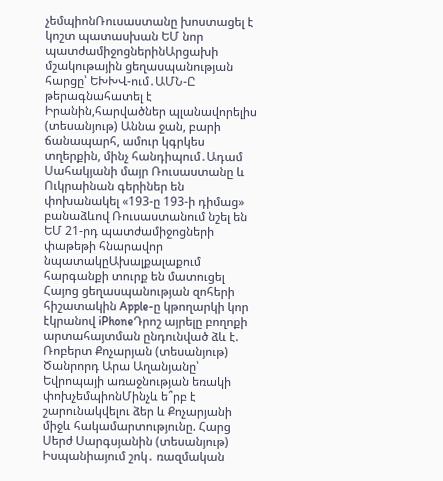չեմպիոնՌուսաստանը խոստացել է կոշտ պատասխան ԵՄ նոր պատժամիջոցներինԱրցախի մշակութային ցեղասպանության հարցը՝ ԵԽԽՎ-ում․ԱՄՆ-Ը թերագնահատել է Իրանին,հարվածներ պլանավորելիս (տեսանյութ) Աննա ջան, բարի ճանապարհ, ամուր կգրկես տղերքին, մինչ հանդիպում․Ադամ Սահակյանի մայր Ռուսաստանը և Ուկրաինան գերիներ են փոխանակել «193-ը 193-ի դիմաց» բանաձևով Ռուսաստանում նշել են ԵՄ 21-րդ պատժամիջոցների փաթեթի հնարավոր նպատակըԱխալքալաքում հարգանքի տուրք են մատուցել Հայոց ցեղասպանության զոհերի հիշատակին Apple-ը կթողարկի կոր էկրանով iPhoneԴրոշ այրելը բողոքի արտահայտման ընդունված ձև է. Ռոբերտ Քոչարյան (տեսանյութ) Ծանրորդ Արա Աղանյանը՝ Եվրոպայի առաջնության եռակի փոխչեմպիոնՄինչև ե՞րբ է շարունակվելու ձեր և Քոչարյանի միջև հակամարտությունը. Հարց Սերժ Սարգսյանին (տեսանյութ) Իսպանիայում շոկ․ ռազմական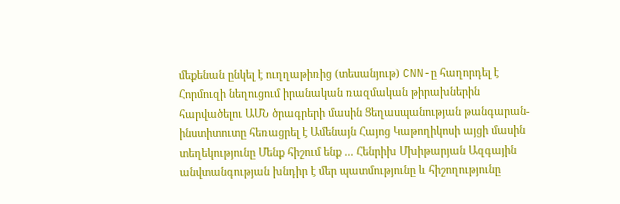մեքենան ընկել է ուղղաթիռից (տեսանյութ) CNN-ը հաղորդել է Հորմուզի նեղուցում իրանական ռազմական թիրախներին հարվածելու ԱՄՆ ծրագրերի մասին Ցեղասպանության թանգարան-ինստիտուտը հեռացրել է Ամենայն Հայոց Կաթողիկոսի այցի մասին տեղեկությունը Մենք հիշում ենք ... Հենրիխ Մխիթարյան Ազգային անվտանգության խնդիր է մեր պատմությունը և հիշողությունը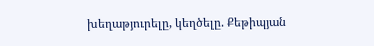խեղաթյուրելը, կեղծելը. Քեթիպյան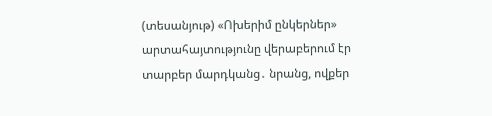(տեսանյութ) «Ոխերիմ ընկերներ» արտահայտությունը վերաբերում էր տարբեր մարդկանց․ նրանց, ովքեր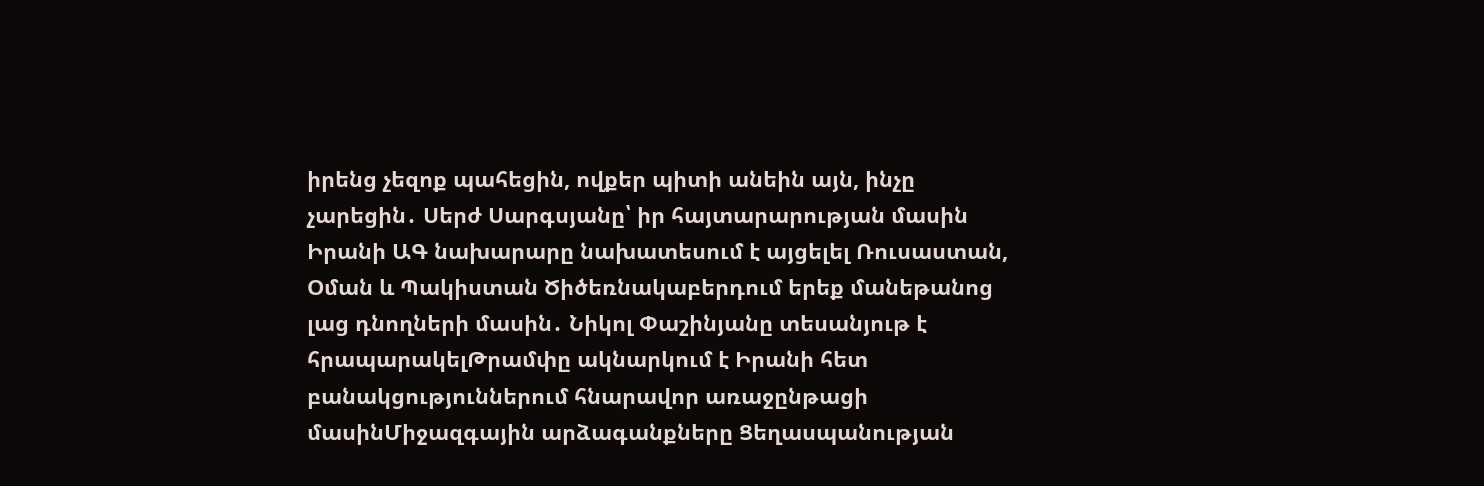իրենց չեզոք պահեցին, ովքեր պիտի անեին այն, ինչը չարեցին․ Սերժ Սարգսյանը՝ իր հայտարարության մասին Իրանի ԱԳ նախարարը նախատեսում է այցելել Ռուսաստան, Օման և Պակիստան Ծիծեռնակաբերդում երեք մանեթանոց լաց դնողների մասին․ Նիկոլ Փաշինյանը տեսանյութ է հրապարակելԹրամփը ակնարկում է Իրանի հետ բանակցություններում հնարավոր առաջընթացի մասինՄիջազգային արձագանքները Ցեղասպանության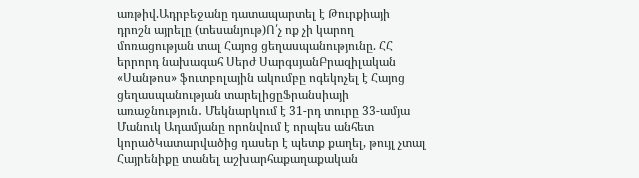առթիվ.Ադրբեջանը դատապարտել է Թուրքիայի դրոշն այրելը (տեսանյութ)Ո՛չ ոք չի կարող մոռացության տալ Հայոց ցեղասպանությունը. ՀՀ երրորդ նախագահ Սերժ ՍարգսյանԲրազիլական «Սանթոս» ֆուտբոլային ակումբը ոգեկոչել է Հայոց ցեղասպանության տարելիցըՖրանսիայի առաջնություն․ Մեկնարկում է 31-րդ տուրը 33-ամյա Մանուկ Ադամյանը որոնվում է որպես անհետ կորածԿատարվածից դասեր է պետք քաղել, թույլ չտալ Հայրենիքը տանել աշխարհաքաղաքական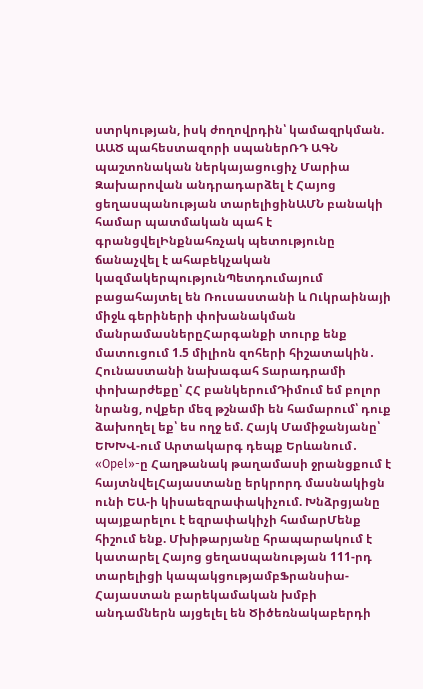ստրկության, իսկ ժողովրդին՝ կամազրկման. ԱԱԾ պահեստազորի սպաներՌԴ ԱԳՆ պաշտոնական ներկայացուցիչ Մարիա Զախարովան անդրադարձել է Հայոց ցեղասպանության տարելիցինԱՄՆ բանակի համար պատմական պահ է գրանցվելԻնքնահռչակ պետությունը ճանաչվել է ահաբեկչական կազմակերպությունՊետդումայում բացահայտել են Ռուսաստանի և Ուկրաինայի միջև գերիների փոխանակման մանրամասներըՀարգանքի տուրք ենք մատուցում 1.5 միլիոն զոհերի հիշատակին․ Հունաստանի նախագահ Տարադրամի փոխարժեքը՝ ՀՀ բանկերումԴիմում եմ բոլոր նրանց, ովքեր մեզ թշնամի են համարում՝ դուք ձախողել եք՝ ես ողջ եմ. Հայկ Մամիջանյանը՝ ԵԽԽՎ-ում Արտակարգ դեպք Երևանում․ «Opel»-ը Հաղթանակ թաղամասի ջրանցքում է հայտնվելՀայաստանը երկրորդ մասնակիցն ունի ԵԱ-ի կիսաեզրափակիչում. Խնձրցյանը պայքարելու է եզրափակիչի համարՄենք հիշում ենք. Մխիթարյանը հրապարակում է կատարել Հայոց ցեղաuպանության 111-րդ տարելիցի կապակցությամբՖրանսիա-Հայաստան բարեկամական խմբի անդամներն այցելել են Ծիծեռնակաբերդի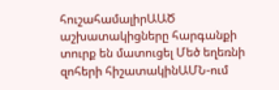հուշահամալիրԱԱԾ աշխատակիցները հարգանքի տուրք են մատուցել Մեծ եղեռնի զոհերի հիշատակինԱՄՆ-ում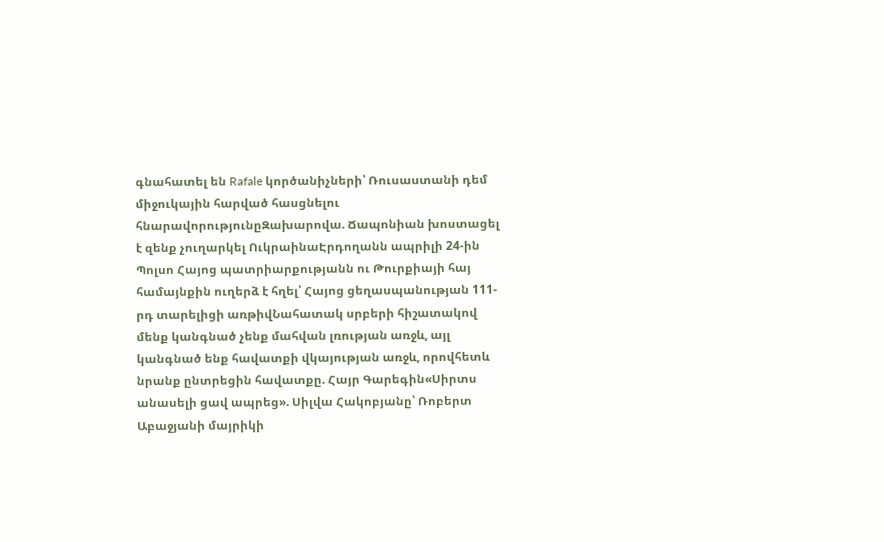գնահատել են Rafale կործանիչների՝ Ռուսաստանի դեմ միջուկային հարված հասցնելու հնարավորությունըԶախարովա. Ճապոնիան խոստացել է զենք չուղարկել ՈւկրաինաԷրդողանն ապրիլի 24-ին Պոլսո Հայոց պատրիարքությանն ու Թուրքիայի հայ համայնքին ուղերձ է հղել՝ Հայոց ցեղասպանության 111-րդ տարելիցի առթիվՆահատակ սրբերի հիշատակով մենք կանգնած չենք մահվան լռության առջև, այլ կանգնած ենք հավատքի վկայության առջև, որովհետև նրանք ընտրեցին հավատքը. Հայր Գարեգին«Սիրտս անասելի ցավ ապրեց». Սիլվա Հակոբյանը՝ Ռոբերտ Աբաջյանի մայրիկի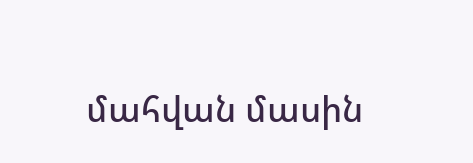մահվան մասին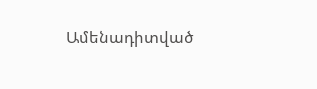Ամենադիտված